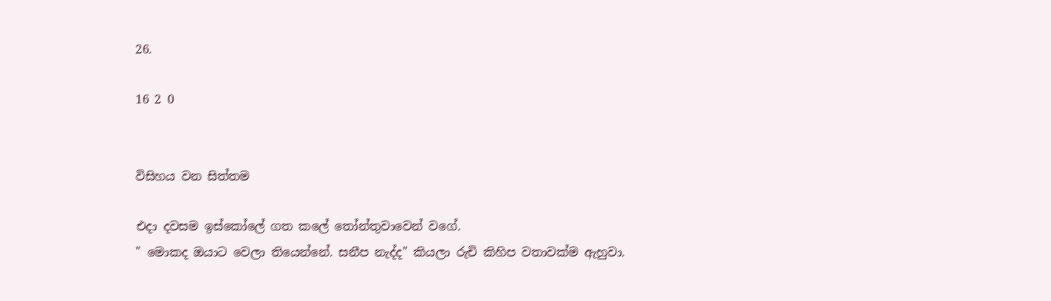26.

16 2 0


විසිහය වන සිත්තම

එදා දවසම ඉස්කෝලේ ගත කලේ තෝන්තුවාවෙන් වගේ.
" මොකද ඔයාට වෙලා තියෙන්නේ. සනීප නැද්ද" කියලා රුචි කිහිප වතාවක්ම ඇහුවා.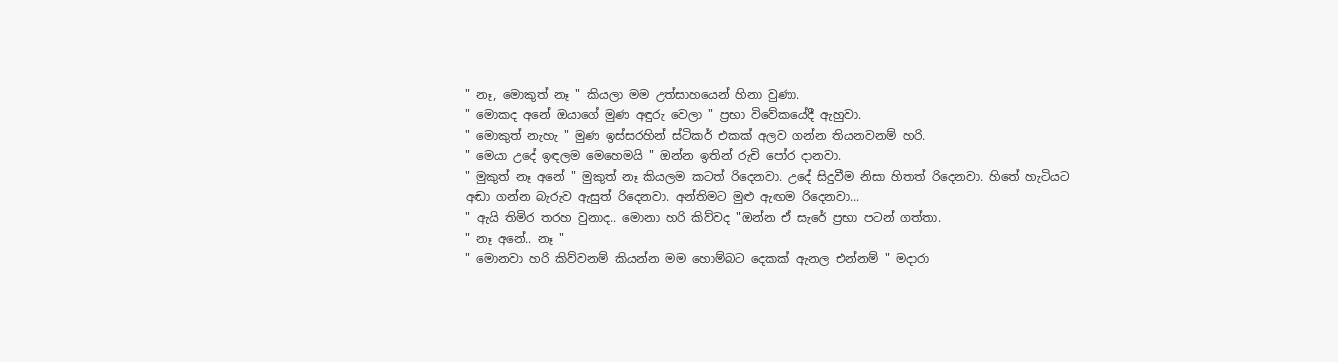" නෑ, මොකුත් නෑ " කියලා මම උත්සාහයෙන් හිනා වුණා.
" මොකද අනේ ඔයාගේ මුණ අඳුරු වෙලා " ප්‍රභා විවේකයේදී ඇහුවා.
" මොකුත් නැහැ " මුණ ඉස්සරහින් ස්ටිකර් එකක් අලව ගන්න තියනවනම් හරි.
" මෙයා උදේ ඉඳලම මෙහෙමයි " ඔන්න ඉතින් රුචි පෝර දානවා.
" මුකුත් නෑ අනේ " මුකුත් නෑ කියලම කටත් රිදෙනවා. උදේ සිදුවීම නිසා හිතත් රිදෙනවා. හිතේ හැටියට අඬා ගන්න බැරුව ඇසුත් රිදෙනවා. අන්තිමට මුළු ඇඟම රිදෙනවා...
" ඇයි තිමිර තරහ වුනාද.. මොනා හරි කිව්වද "ඔන්න ඒ සැරේ ප්‍රභා පටන් ගත්තා.
" නෑ අනේ.. නෑ "
" මොනවා හරි කිව්වනම් කියන්න මම හොම්බට දෙකක් ඇනල එන්නම් " මදාරා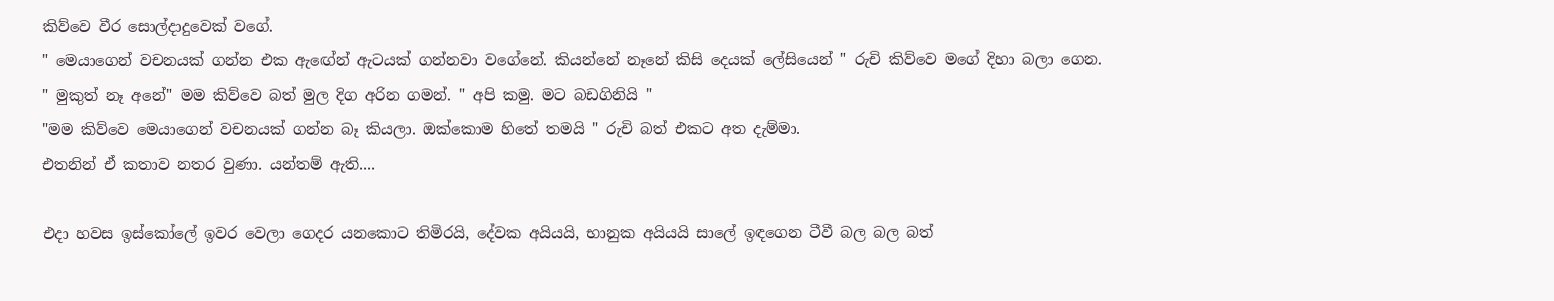කිව්වෙ වීර සොල්දාදුවෙක් වගේ.
" මෙයාගෙන් වචනයක් ගන්න එක ඇඟේන් ඇටයක් ගන්නවා වගේනේ. කියන්නේ නෑනේ කිසි දෙයක් ලේසියෙන් " රුචි කිව්වෙ මගේ දිහා බලා ගෙන.
" මුකුත් නෑ අනේ" මම කිව්වෙ බත් මුල දිග අරින ගමන්. " අපි කමු. මට බඩගිනියි "
"මම කිව්වෙ මෙයාගෙන් වචනයක් ගන්න බෑ කියලා. ඔක්කොම හිතේ තමයි " රුචි බත් එකට අත දැම්මා.
එතනින් ඒ කතාව නතර වුණා. යන්තම් ඇති....

එදා හවස ඉස්කෝලේ ඉවර වෙලා ගෙදර යනකොට තිමිරයි, දේවක අයියයි, භානුක අයියයි සාලේ ඉඳගෙන ටීවී බල බල බත්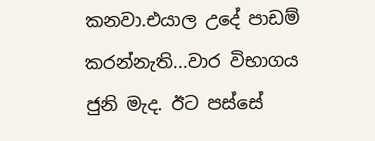කනවා.එයාල උදේ පාඩම් කරන්නැති...වාර විභාගය ජුනි මැද. ඊට පස්සේ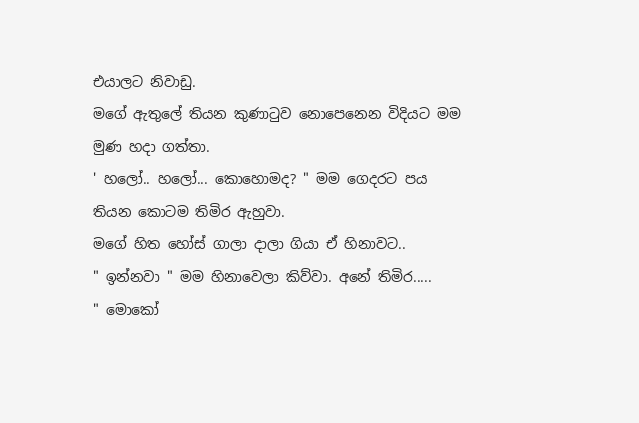එයාලට නිවාඩු.
මගේ ඇතුලේ තියන කුණාටුව නොපෙනෙන විදියට මම මුණ හදා ගත්තා.
' හලෝ.. හලෝ... කොහොමද? " මම ගෙදරට පය තියන කොටම තිමිර ඇහුවා.
මගේ හිත හෝස් ගාලා දාලා ගියා ඒ හිනාවට..
" ඉන්නවා " මම හිනාවෙලා කිව්වා. අනේ තිමිර.....
" මොකෝ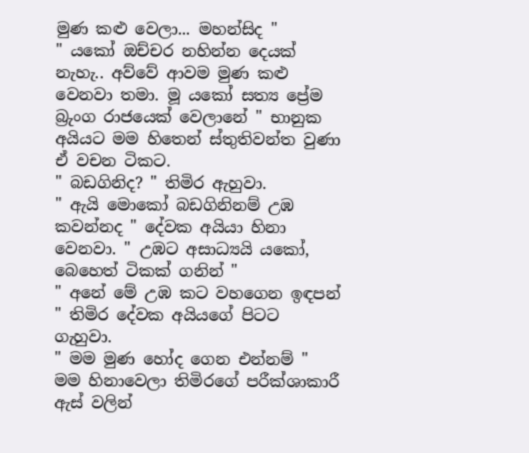මුණ කළු වෙලා... මහන්සිද "
" යකෝ ඔච්චර නහින්න දෙයක් නැහැ.. අව්වේ ආවම මුණ කළු වෙනවා තමා. මූ යකෝ සත්‍ය ප්‍රේම බ්‍රුංග රාජයෙක් වෙලානේ " භානුක අයියට මම හිතෙන් ස්තුතිවන්ත වුණා ඒ වචන ටිකට.
" බඩගිනිද? " තිමිර ඇහුවා.
" ඇයි මොකෝ බඩගිනිනම් උඹ කවන්නද " දේවක අයියා හිනා වෙනවා. " උඹට අසාධ්‍යයි යකෝ, බෙහෙත් ටිකක් ගනින් "
" අනේ මේ උඹ කට වහගෙන ඉඳපන් " තිමිර දේවක අයියගේ පිටට ගැහුවා.
" මම මුණ හෝද ගෙන එන්නම් " මම හිනාවෙලා තිමිරගේ පරීක්‌ශාකාරී ඇස් වලින්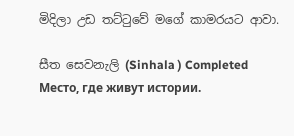මිදිලා උඩ තට්ටුවේ මගේ කාමරයට ආවා.

සීත සෙවනැලි (Sinhala ) Completed Место, где живут истории.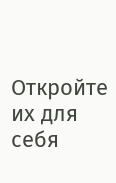Откройте их для себя